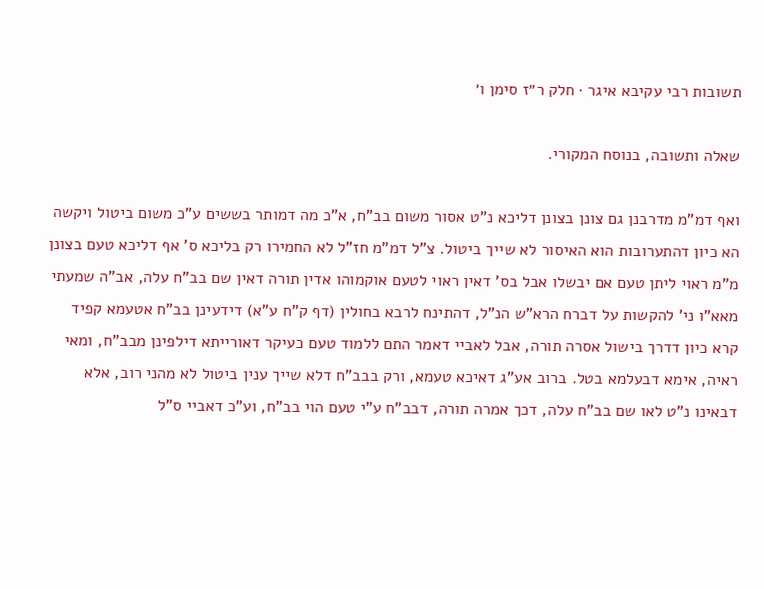תשובות רבי עקיבא איגר · חלק ר״ז סימן ו׳

שאלה ותשובה, בנוסח המקורי.

ואף דמ"מ מדרבנן גם צונן בצונן דליכא נ"ט אסור משום בב"ח, א"כ מה דמותר בששים ע"כ משום ביטול ויקשה הא כיון דהתערובות הוא האיסור לא שייך ביטול. צ"ל דמ"מ חז"ל לא החמירו רק בליכא ס' אף דליכא טעם בצונן מ"מ ראוי ליתן טעם אם יבשלו אבל בס' דאין ראוי לטעם אוקמוהו אדין תורה דאין שם בב"ח עלה, אב"ה שמעתי מאא"ו ני' להקשות על דברח הרא"ש הנ"ל, דהתינח לרבא בחולין (דף ק"ח ע"א) דידעינן בב"ח אטעמא קפיד קרא כיון דדרך בישול אסרה תורה, אבל לאביי דאמר התם ללמוד טעם כעיקר דאורייתא דילפינן מבב"ח, ומאי ראיה, אימא דבעלמא בטל. ברוב אע"ג דאיכא טעמא, ורק בבב"ח דלא שייך ענין ביטול לא מהני רוב, אלא דבאינו נ"ט לאו שם בב"ח עלה, דכך אמרה תורה, דבב"ח ע"י טעם הוי בב"ח, וע"כ דאביי ס"ל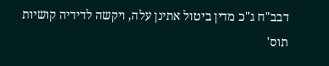דבב"ח ג"כ מדין ביטול אתינן עלה, ויקשה לדידיה קושיות תוס'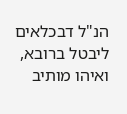הנ"ל דבכלאים ליבטל ברובא, ואיהו מותיב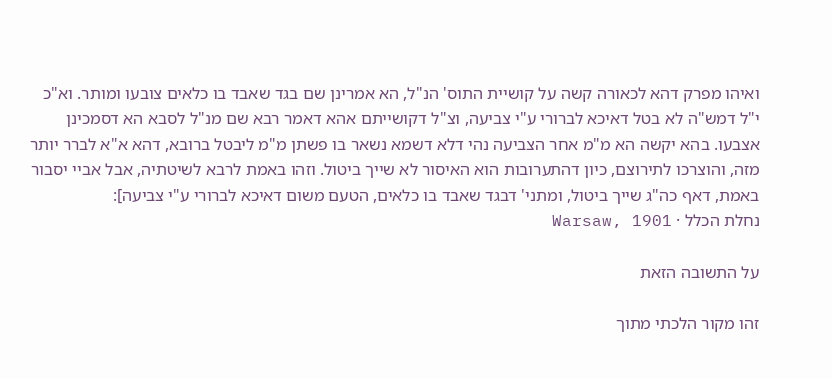ואיהו מפרק דהא לכאורה קשה על קושיית התוס' הנ"ל, הא אמרינן שם בגד שאבד בו כלאים צובעו ומותר. וא"כ י"ל דמש"ה לא בטל דאיכא לברורי ע"י צביעה, וצ"ל דקושייתם אהא דאמר רבא שם מנ"ל לסבא הא דסמכינן אצבעו. בהא יקשה הא מ"מ אחר הצביעה נהי דלא דשמא נשאר בו פשתן מ"מ ליבטל ברובא, דהא א"א לברר יותר מזה, והוצרכו לתירוצם, כיון דהתערובות הוא האיסור לא שייך ביטול. וזהו באמת לרבא לשיטתיה, אבל אביי יסבור באמת, דאף כה"ג שייך ביטול, ומתני' דבגד שאבד בו כלאים, הטעם משום דאיכא לברורי ע"י צביעה]:
נחלת הכלל · Warsaw, 1901

על התשובה הזאת

זהו מקור הלכתי מתוך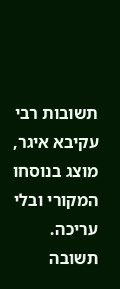תשובות רבי עקיבא איגר, מוצג בנוסחו המקורי ובלי עריכה. תשובה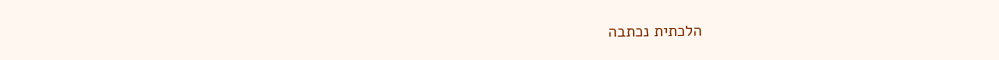הלכתית נכתבה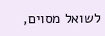לשואל מסוים,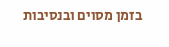בזמן מסוים ובנסיבות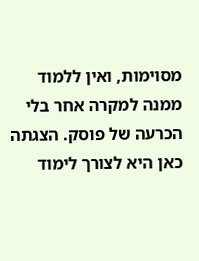מסוימות, ואין ללמוד ממנה למקרה אחר בלי הכרעה של פוסק. הצגתה כאן היא לצורך לימוד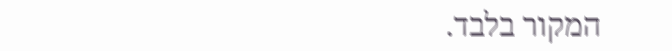המקור בלבד.